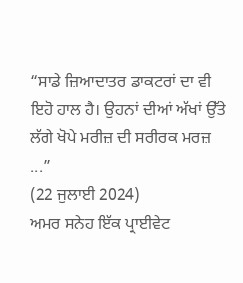“ਸਾਡੇ ਜ਼ਿਆਦਾਤਰ ਡਾਕਟਰਾਂ ਦਾ ਵੀ ਇਹੋ ਹਾਲ ਹੈ। ਉਹਨਾਂ ਦੀਆਂ ਅੱਖਾਂ ਉੱਤੇ ਲੱਗੇ ਖੋਪੇ ਮਰੀਜ਼ ਦੀ ਸਰੀਰਕ ਮਰਜ਼ ...”
(22 ਜੁਲਾਈ 2024)
ਅਮਰ ਸਨੇਹ ਇੱਕ ਪ੍ਰਾਈਵੇਟ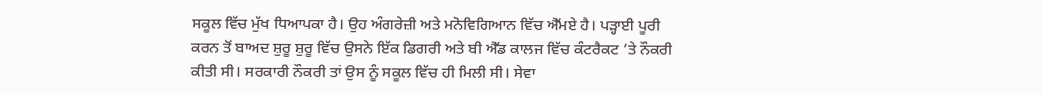ਸਕੂਲ ਵਿੱਚ ਮੁੱਖ ਧਿਆਪਕਾ ਹੈ। ਉਹ ਅੰਗਰੇਜ਼ੀ ਅਤੇ ਮਨੋਵਿਗਿਆਨ ਵਿੱਚ ਐੱਮਏ ਹੈ। ਪੜ੍ਹਾਈ ਪੂਰੀ ਕਰਨ ਤੋਂ ਬਾਅਦ ਸ਼ੁਰੂ ਸ਼ੁਰੂ ਵਿੱਚ ਉਸਨੇ ਇੱਕ ਡਿਗਰੀ ਅਤੇ ਬੀ ਐੱਡ ਕਾਲਜ ਵਿੱਚ ਕੰਟਰੈਕਟ ’ਤੇ ਨੌਕਰੀ ਕੀਤੀ ਸੀ। ਸਰਕਾਰੀ ਨੌਕਰੀ ਤਾਂ ਉਸ ਨੂੰ ਸਕੂਲ ਵਿੱਚ ਹੀ ਮਿਲੀ ਸੀ। ਸੇਵਾ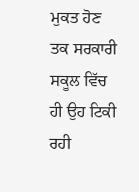ਮੁਕਤ ਹੋਣ ਤਕ ਸਰਕਾਰੀ ਸਕੂਲ ਵਿੱਚ ਹੀ ਉਹ ਟਿਕੀ ਰਹੀ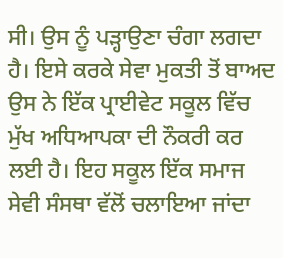ਸੀ। ਉਸ ਨੂੰ ਪੜ੍ਹਾਉਣਾ ਚੰਗਾ ਲਗਦਾ ਹੈ। ਇਸੇ ਕਰਕੇ ਸੇਵਾ ਮੁਕਤੀ ਤੋਂ ਬਾਅਦ ਉਸ ਨੇ ਇੱਕ ਪ੍ਰਾਈਵੇਟ ਸਕੂਲ ਵਿੱਚ ਮੁੱਖ ਅਧਿਆਪਕਾ ਦੀ ਨੌਕਰੀ ਕਰ ਲਈ ਹੈ। ਇਹ ਸਕੂਲ ਇੱਕ ਸਮਾਜ ਸੇਵੀ ਸੰਸਥਾ ਵੱਲੋਂ ਚਲਾਇਆ ਜਾਂਦਾ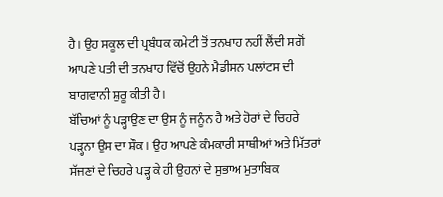ਹੈ। ਉਹ ਸਕੂਲ ਦੀ ਪ੍ਰਬੰਧਕ ਕਮੇਟੀ ਤੋਂ ਤਨਖਾਹ ਨਹੀਂ ਲੈਂਦੀ ਸਗੋਂ ਆਪਣੇ ਪਤੀ ਦੀ ਤਨਖਾਹ ਵਿੱਚੋਂ ਉਹਨੇ ਮੈਡੀਸਨ ਪਲਾਂਟਸ ਦੀ ਬਾਗਵਾਨੀ ਸ਼ੁਰੂ ਕੀਤੀ ਹੈ।
ਬੱਚਿਆਂ ਨੂੰ ਪੜ੍ਹਾਉਣ ਦਾ ਉਸ ਨੂੰ ਜਨੂੰਨ ਹੈ ਅਤੇ ਹੋਰਾਂ ਦੇ ਚਿਹਰੇ ਪੜ੍ਹਨਾ ਉਸ ਦਾ ਸ਼ੌਕ। ਉਹ ਆਪਣੇ ਕੰਮਕਾਰੀ ਸਾਥੀਆਂ ਅਤੇ ਮਿੱਤਰਾਂ ਸੱਜਣਾਂ ਦੇ ਚਿਹਰੇ ਪੜ੍ਹ ਕੇ ਹੀ ਉਹਨਾਂ ਦੇ ਸੁਭਾਅ ਮੁਤਾਬਿਕ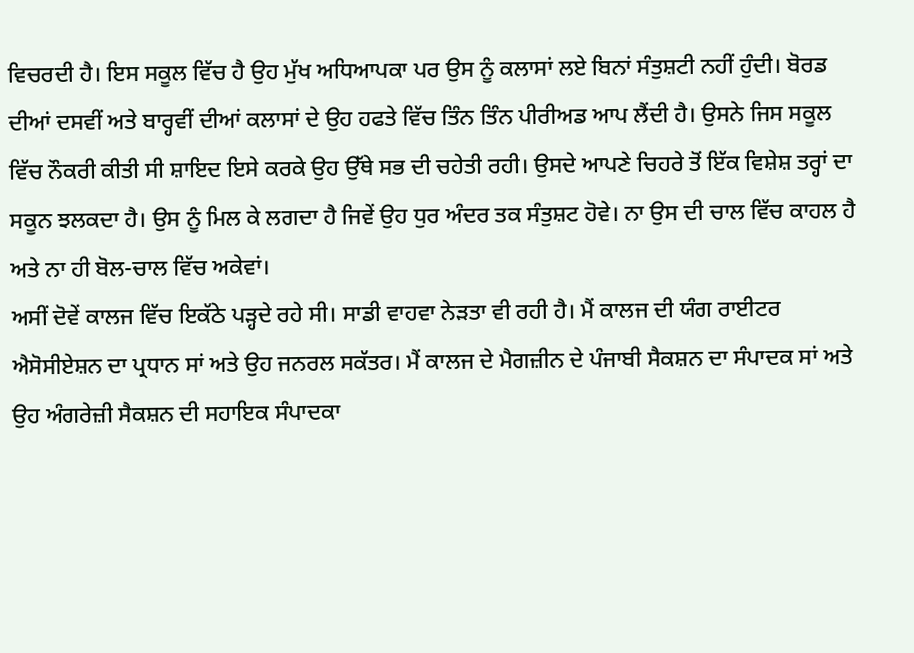ਵਿਚਰਦੀ ਹੈ। ਇਸ ਸਕੂਲ ਵਿੱਚ ਹੈ ਉਹ ਮੁੱਖ ਅਧਿਆਪਕਾ ਪਰ ਉਸ ਨੂੰ ਕਲਾਸਾਂ ਲਏ ਬਿਨਾਂ ਸੰਤੁਸ਼ਟੀ ਨਹੀਂ ਹੁੰਦੀ। ਬੋਰਡ ਦੀਆਂ ਦਸਵੀਂ ਅਤੇ ਬਾਰ੍ਹਵੀਂ ਦੀਆਂ ਕਲਾਸਾਂ ਦੇ ਉਹ ਹਫਤੇ ਵਿੱਚ ਤਿੰਨ ਤਿੰਨ ਪੀਰੀਅਡ ਆਪ ਲੈਂਦੀ ਹੈ। ਉਸਨੇ ਜਿਸ ਸਕੂਲ ਵਿੱਚ ਨੌਕਰੀ ਕੀਤੀ ਸੀ ਸ਼ਾਇਦ ਇਸੇ ਕਰਕੇ ਉਹ ਉੱਥੇ ਸਭ ਦੀ ਚਹੇਤੀ ਰਹੀ। ਉਸਦੇ ਆਪਣੇ ਚਿਹਰੇ ਤੋਂ ਇੱਕ ਵਿਸ਼ੇਸ਼ ਤਰ੍ਹਾਂ ਦਾ ਸਕੂਨ ਝਲਕਦਾ ਹੈ। ਉਸ ਨੂੰ ਮਿਲ ਕੇ ਲਗਦਾ ਹੈ ਜਿਵੇਂ ਉਹ ਧੁਰ ਅੰਦਰ ਤਕ ਸੰਤੁਸ਼ਟ ਹੋਵੇ। ਨਾ ਉਸ ਦੀ ਚਾਲ ਵਿੱਚ ਕਾਹਲ ਹੈ ਅਤੇ ਨਾ ਹੀ ਬੋਲ-ਚਾਲ ਵਿੱਚ ਅਕੇਵਾਂ।
ਅਸੀਂ ਦੋਵੇਂ ਕਾਲਜ ਵਿੱਚ ਇਕੱਠੇ ਪੜ੍ਹਦੇ ਰਹੇ ਸੀ। ਸਾਡੀ ਵਾਹਵਾ ਨੇੜਤਾ ਵੀ ਰਹੀ ਹੈ। ਮੈਂ ਕਾਲਜ ਦੀ ਯੰਗ ਰਾਈਟਰ ਐਸੋਸੀਏਸ਼ਨ ਦਾ ਪ੍ਰਧਾਨ ਸਾਂ ਅਤੇ ਉਹ ਜਨਰਲ ਸਕੱਤਰ। ਮੈਂ ਕਾਲਜ ਦੇ ਮੈਗਜ਼ੀਨ ਦੇ ਪੰਜਾਬੀ ਸੈਕਸ਼ਨ ਦਾ ਸੰਪਾਦਕ ਸਾਂ ਅਤੇ ਉਹ ਅੰਗਰੇਜ਼ੀ ਸੈਕਸ਼ਨ ਦੀ ਸਹਾਇਕ ਸੰਪਾਦਕਾ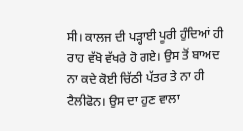ਸੀ। ਕਾਲਜ ਦੀ ਪੜ੍ਹਾਈ ਪੂਰੀ ਹੁੰਦਿਆਂ ਹੀ ਰਾਹ ਵੱਖੋ ਵੱਖਰੇ ਹੋ ਗਏ। ਉਸ ਤੋਂ ਬਾਅਦ ਨਾ ਕਦੇ ਕੋਈ ਚਿੱਠੀ ਪੱਤਰ ਤੇ ਨਾ ਹੀ ਟੈਲੀਫੋਨ। ਉਸ ਦਾ ਹੁਣ ਵਾਲਾ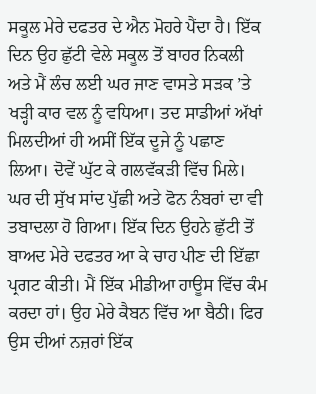ਸਕੂਲ ਮੇਰੇ ਦਫਤਰ ਦੇ ਐਨ ਮੋਹਰੇ ਪੈਂਦਾ ਹੈ। ਇੱਕ ਦਿਨ ਉਹ ਛੁੱਟੀ ਵੇਲੇ ਸਕੂਲ ਤੋਂ ਬਾਹਰ ਨਿਕਲੀ ਅਤੇ ਮੈਂ ਲੰਚ ਲਈ ਘਰ ਜਾਣ ਵਾਸਤੇ ਸੜਕ ’ਤੇ ਖੜ੍ਹੀ ਕਾਰ ਵਲ ਨੂੰ ਵਧਿਆ। ਤਦ ਸਾਡੀਆਂ ਅੱਖਾਂ ਮਿਲਦੀਆਂ ਹੀ ਅਸੀਂ ਇੱਕ ਦੂਜੇ ਨੂੰ ਪਛਾਣ ਲਿਆ। ਦੋਵੇਂ ਘੁੱਟ ਕੇ ਗਲਵੱਕੜੀ ਵਿੱਚ ਮਿਲੇ। ਘਰ ਦੀ ਸੁੱਖ ਸਾਂਦ ਪੁੱਛੀ ਅਤੇ ਫੋਨ ਨੰਬਰਾਂ ਦਾ ਵੀ ਤਬਾਦਲਾ ਹੋ ਗਿਆ। ਇੱਕ ਦਿਨ ਉਹਨੇ ਛੁੱਟੀ ਤੋਂ ਬਾਅਦ ਮੇਰੇ ਦਫਤਰ ਆ ਕੇ ਚਾਹ ਪੀਣ ਦੀ ਇੱਛਾ ਪ੍ਰਗਟ ਕੀਤੀ। ਮੈਂ ਇੱਕ ਮੀਡੀਆ ਹਾਊਸ ਵਿੱਚ ਕੰਮ ਕਰਦਾ ਹਾਂ। ਉਹ ਮੇਰੇ ਕੈਬਨ ਵਿੱਚ ਆ ਬੈਠੀ। ਫਿਰ ਉਸ ਦੀਆਂ ਨਜ਼ਰਾਂ ਇੱਕ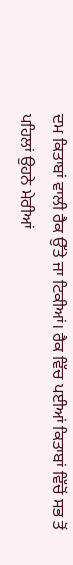ਦਮ ਕਿਤਾਬਾਂ ਵਾਲੀ ਰੈਕ ਉੱਤੇ ਜਾ ਟਿਕੀਆਂ। ਰੈਕ ਵਿੱਚ ਪਈਆਂ ਕਿਤਾਬਾਂ ਵਿੱਚੋਂ ਸਭ ਤੋਂ ਪਹਿਲਾਂ ਉਹਨੇ ਮੇਰੀਆਂ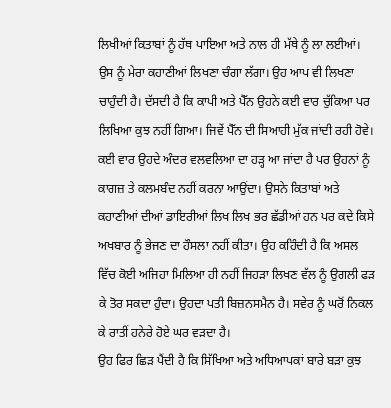ਲਿਖੀਆਂ ਕਿਤਾਬਾਂ ਨੂੰ ਹੱਥ ਪਾਇਆ ਅਤੇ ਨਾਲ ਹੀ ਮੱਥੇ ਨੂੰ ਲਾ ਲਈਆਂ। ਉਸ ਨੂੰ ਮੇਰਾ ਕਹਾਣੀਆਂ ਲਿਖਣਾ ਚੰਗਾ ਲੱਗਾ। ਉਹ ਆਪ ਵੀ ਲਿਖਣਾ ਚਾਹੁੰਦੀ ਹੈ। ਦੱਸਦੀ ਹੈ ਕਿ ਕਾਪੀ ਅਤੇ ਪੈੱਨ ਉਹਨੇ ਕਈ ਵਾਰ ਚੁੱਕਿਆ ਪਰ ਲਿਖਿਆ ਕੁਝ ਨਹੀਂ ਗਿਆ। ਜਿਵੇਂ ਪੈੱਨ ਦੀ ਸਿਆਹੀ ਮੁੱਕ ਜਾਂਦੀ ਰਹੀ ਹੋਵੇ। ਕਈ ਵਾਰ ਉਹਦੇ ਅੰਦਰ ਵਲਵਲਿਆ ਦਾ ਹੜ੍ਹ ਆ ਜਾਂਦਾ ਹੈ ਪਰ ਉਹਨਾਂ ਨੂੰ ਕਾਗਜ਼ ਤੇ ਕਲਮਬੰਦ ਨਹੀਂ ਕਰਨਾ ਆਉਂਦਾ। ਉਸਨੇ ਕਿਤਾਬਾਂ ਅਤੇ ਕਹਾਣੀਆਂ ਦੀਆਂ ਡਾਇਰੀਆਂ ਲਿਖ ਲਿਖ ਭਰ ਛੱਡੀਆਂ ਹਨ ਪਰ ਕਦੇ ਕਿਸੇ ਅਖਬਾਰ ਨੂੰ ਭੇਜਣ ਦਾ ਹੌਸਲਾ ਨਹੀਂ ਕੀਤਾ। ਉਹ ਕਹਿੰਦੀ ਹੈ ਕਿ ਅਸਲ ਵਿੱਚ ਕੋਈ ਅਜਿਹਾ ਮਿਲਿਆ ਹੀ ਨਹੀਂ ਜਿਹੜਾ ਲਿਖਣ ਵੱਲ ਨੂੰ ਉਗਲੀ ਫੜ ਕੇ ਤੋਰ ਸਕਦਾ ਹੁੰਦਾ। ਉਹਦਾ ਪਤੀ ਬਿਜ਼ਨਸਮੈਨ ਹੈ। ਸਵੇਰ ਨੂੰ ਘਰੋਂ ਨਿਕਲ ਕੇ ਰਾਤੀਂ ਹਨੇਰੇ ਹੋਏ ਘਰ ਵੜਦਾ ਹੈ।
ਉਹ ਫਿਰ ਛਿੜ ਪੈਂਦੀ ਹੈ ਕਿ ਸਿੱਖਿਆ ਅਤੇ ਅਧਿਆਪਕਾਂ ਬਾਰੇ ਬੜਾ ਕੁਝ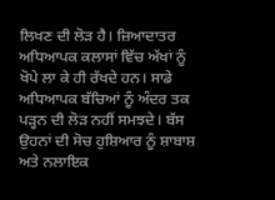ਲਿਖਣ ਦੀ ਲੋੜ ਹੈ। ਜ਼ਿਆਦਾਤਰ ਅਧਿਆਪਕ ਕਲਾਸਾਂ ਵਿੱਚ ਅੱਖਾਂ ਨੂੰ ਖੋਪੇ ਲਾ ਕੇ ਹੀ ਰੱਖਦੇ ਹਨ। ਸਾਡੇ ਅਧਿਆਪਕ ਬੱਚਿਆਂ ਨੂੰ ਅੰਦਰ ਤਕ ਪੜ੍ਹਨ ਦੀ ਲੋੜ ਨਹੀਂ ਸਮਝਦੇ। ਬੱਸ ਉਹਨਾਂ ਦੀ ਸੋਚ ਹੁਸ਼ਿਆਰ ਨੂੰ ਸ਼ਾਬਾਸ਼ ਅਤੇ ਨਲਾਇਕ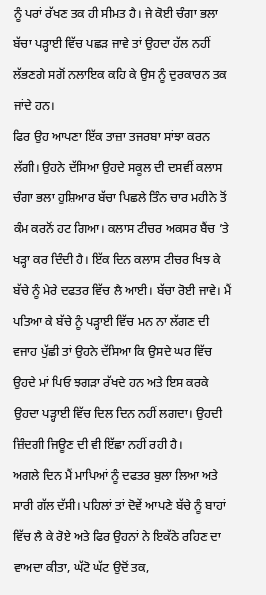ਨੂੰ ਪਰਾਂ ਰੱਖਣ ਤਕ ਹੀ ਸੀਮਤ ਹੈ। ਜੇ ਕੋਈ ਚੰਗਾ ਭਲਾ ਬੱਚਾ ਪੜ੍ਹਾਈ ਵਿੱਚ ਪਛੜ ਜਾਵੇ ਤਾਂ ਉਹਦਾ ਹੱਲ ਨਹੀਂ ਲੱਭਣਗੇ ਸਗੋਂ ਨਲਾਇਕ ਕਹਿ ਕੇ ਉਸ ਨੂੰ ਦੁਰਕਾਰਨ ਤਕ ਜਾਂਦੇ ਹਨ।
ਫਿਰ ਉਹ ਆਪਣਾ ਇੱਕ ਤਾਜ਼ਾ ਤਜਰਬਾ ਸਾਂਝਾ ਕਰਨ ਲੱਗੀ। ਉਹਨੇ ਦੱਸਿਆ ਉਹਦੇ ਸਕੂਲ ਦੀ ਦਸਵੀਂ ਕਲਾਸ ਚੰਗਾ ਭਲਾ ਹੁਸ਼ਿਆਰ ਬੱਚਾ ਪਿਛਲੇ ਤਿੰਨ ਚਾਰ ਮਹੀਨੇ ਤੋਂ ਕੰਮ ਕਰਨੋਂ ਹਟ ਗਿਆ। ਕਲਾਸ ਟੀਚਰ ਅਕਸਰ ਬੈਂਚ ’ਤੇ ਖੜ੍ਹਾ ਕਰ ਦਿੰਦੀ ਹੈ। ਇੱਕ ਦਿਨ ਕਲਾਸ ਟੀਚਰ ਖਿਝ ਕੇ ਬੱਚੇ ਨੂੰ ਮੇਰੇ ਦਫਤਰ ਵਿੱਚ ਲੈ ਆਈ। ਬੱਚਾ ਰੋਈ ਜਾਵੇ। ਮੈਂ ਪਤਿਆ ਕੇ ਬੱਚੇ ਨੂੰ ਪੜ੍ਹਾਈ ਵਿੱਚ ਮਨ ਨਾ ਲੱਗਣ ਦੀ ਵਜਾਹ ਪੁੱਛੀ ਤਾਂ ਉਹਨੇ ਦੱਸਿਆ ਕਿ ਉਸਦੇ ਘਰ ਵਿੱਚ ਉਹਦੇ ਮਾਂ ਪਿਓ ਝਗੜਾ ਰੱਖਦੇ ਹਨ ਅਤੇ ਇਸ ਕਰਕੇ ਉਹਦਾ ਪੜ੍ਹਾਈ ਵਿੱਚ ਦਿਲ ਦਿਨ ਨਹੀਂ ਲਗਦਾ। ਉਹਦੀ ਜ਼ਿੰਦਗੀ ਜਿਊਣ ਦੀ ਵੀ ਇੱਛਾ ਨਹੀਂ ਰਹੀ ਹੈ।
ਅਗਲੇ ਦਿਨ ਮੈਂ ਮਾਪਿਆਂ ਨੂੰ ਦਫਤਰ ਬੁਲਾ ਲਿਆ ਅਤੇ ਸਾਰੀ ਗੱਲ ਦੱਸੀ। ਪਹਿਲਾਂ ਤਾਂ ਦੋਵੇਂ ਆਪਣੇ ਬੱਚੇ ਨੂੰ ਬਾਹਾਂ ਵਿੱਚ ਲੈ ਕੇ ਰੋਏ ਅਤੇ ਫਿਰ ਉਹਨਾਂ ਨੇ ਇਕੱਠੇ ਰਹਿਣ ਦਾ ਵਾਅਦਾ ਕੀਤਾ, ਘੱਟੋ ਘੱਟ ਉਦੋਂ ਤਕ,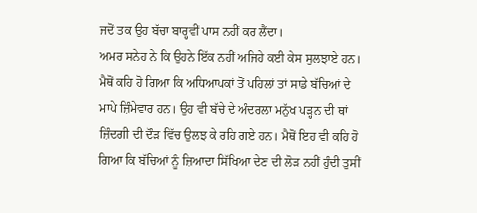ਜਦੋਂ ਤਕ ਉਹ ਬੱਚਾ ਬਾਰ੍ਹਵੀਂ ਪਾਸ ਨਹੀਂ ਕਰ ਲੈਂਦਾ।
ਅਮਰ ਸਨੇਹ ਨੇ ਕਿ ਉਹਨੇ ਇੱਕ ਨਹੀਂ ਅਜਿਹੇ ਕਈ ਕੇਸ ਸੁਲਝਾਏ ਹਨ। ਮੈਥੋਂ ਕਹਿ ਹੋ ਗਿਆ ਕਿ ਅਧਿਆਪਕਾਂ ਤੋਂ ਪਹਿਲਾਂ ਤਾਂ ਸਾਡੇ ਬੱਚਿਆਂ ਦੇ ਮਾਪੇ ਜ਼ਿੰਮੇਵਾਰ ਹਨ। ਉਹ ਵੀ ਬੱਚੇ ਦੇ ਅੰਦਰਲਾ ਮਨੁੱਖ ਪੜ੍ਹਨ ਦੀ ਥਾਂ ਜ਼ਿੰਦਗੀ ਦੀ ਦੌੜ ਵਿੱਚ ਉਲਝ ਕੇ ਰਹਿ ਗਏ ਹਨ। ਮੈਥੋਂ ਇਹ ਵੀ ਕਹਿ ਹੋ ਗਿਆ ਕਿ ਬੱਚਿਆਂ ਨੂੰ ਜ਼ਿਆਦਾ ਸਿੱਖਿਆ ਦੇਣ ਦੀ ਲੋੜ ਨਹੀਂ ਹੁੰਦੀ ਤੁਸੀਂ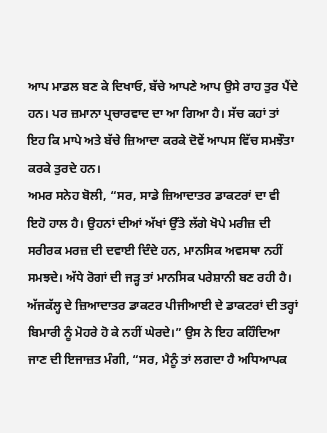ਆਪ ਮਾਡਲ ਬਣ ਕੇ ਦਿਖਾਓ, ਬੱਚੇ ਆਪਣੇ ਆਪ ਉਸੇ ਰਾਹ ਤੁਰ ਪੈਂਦੇ ਹਨ। ਪਰ ਜ਼ਮਾਨਾ ਪ੍ਰਚਾਰਵਾਦ ਦਾ ਆ ਗਿਆ ਹੈ। ਸੱਚ ਕਹਾਂ ਤਾਂ ਇਹ ਕਿ ਮਾਪੇ ਅਤੇ ਬੱਚੇ ਜ਼ਿਆਦਾ ਕਰਕੇ ਦੋਵੇਂ ਆਪਸ ਵਿੱਚ ਸਮਝੌਤਾ ਕਰਕੇ ਤੁਰਦੇ ਹਨ।
ਅਮਰ ਸਨੇਹ ਬੋਲੀ, “ਸਰ, ਸਾਡੇ ਜ਼ਿਆਦਾਤਰ ਡਾਕਟਰਾਂ ਦਾ ਵੀ ਇਹੋ ਹਾਲ ਹੈ। ਉਹਨਾਂ ਦੀਆਂ ਅੱਖਾਂ ਉੱਤੇ ਲੱਗੇ ਖੋਪੇ ਮਰੀਜ਼ ਦੀ ਸਰੀਰਕ ਮਰਜ਼ ਦੀ ਦਵਾਈ ਦਿੰਦੇ ਹਨ, ਮਾਨਸਿਕ ਅਵਸਥਾ ਨਹੀਂ ਸਮਝਦੇ। ਅੱਧੇ ਰੋਗਾਂ ਦੀ ਜੜ੍ਹ ਤਾਂ ਮਾਨਸਿਕ ਪਰੇਸ਼ਾਨੀ ਬਣ ਰਹੀ ਹੈ। ਅੱਜਕੱਲ੍ਹ ਦੇ ਜ਼ਿਆਦਾਤਰ ਡਾਕਟਰ ਪੀਜੀਆਈ ਦੇ ਡਾਕਟਰਾਂ ਦੀ ਤਰ੍ਹਾਂ ਬਿਮਾਰੀ ਨੂੰ ਮੋਹਰੇ ਹੋ ਕੇ ਨਹੀਂ ਘੇਰਦੇ।” ਉਸ ਨੇ ਇਹ ਕਹਿੰਦਿਆ ਜਾਣ ਦੀ ਇਜਾਜ਼ਤ ਮੰਗੀ, “ਸਰ, ਮੈਨੂੰ ਤਾਂ ਲਗਦਾ ਹੈ ਅਧਿਆਪਕ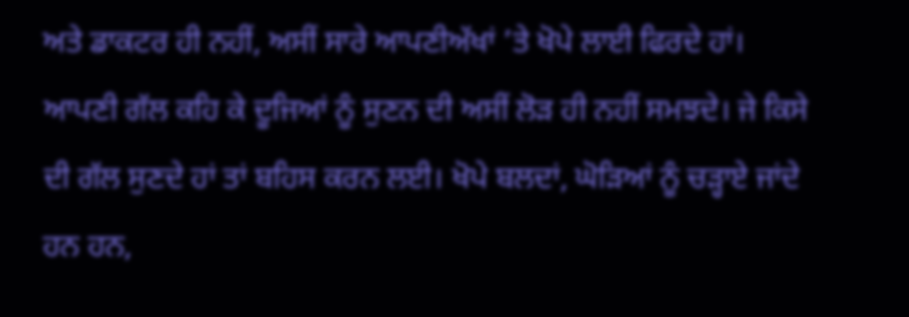ਅਤੇ ਡਾਕਟਰ ਹੀ ਨਹੀਂ, ਅਸੀਂ ਸਾਰੇ ਆਪਣੀਅੱਖਾਂ ’ਤੇ ਖੋਪੇ ਲਾਈ ਫਿਰਦੇ ਹਾਂ। ਆਪਣੀ ਗੱਲ ਕਹਿ ਕੇ ਦੂਜਿਆਂ ਨੂੰ ਸੁਣਨ ਦੀ ਅਸੀਂ ਲੋੜ ਹੀ ਨਹੀਂ ਸਮਝਦੇ। ਜੇ ਕਿਸੇ ਦੀ ਗੱਲ ਸੁਣਦੇ ਹਾਂ ਤਾਂ ਬਹਿਸ ਕਰਨ ਲਈ। ਖੋਪੇ ਬਲਦਾਂ, ਘੋੜਿਆਂ ਨੂੰ ਚੜ੍ਹਾਏ ਜਾਂਦੇ ਹਨ ਹਨ,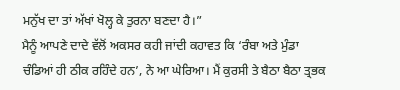ਮਨੁੱਖ ਦਾ ਤਾਂ ਅੱਖਾਂ ਖੋਲ੍ਹ ਕੇ ਤੁਰਨਾ ਬਣਦਾ ਹੈ।”
ਮੈਨੂੰ ਆਪਣੇ ਦਾਦੇ ਵੱਲੋਂ ਅਕਸਰ ਕਹੀ ਜਾਂਦੀ ਕਹਾਵਤ ਕਿ ‘ਰੰਬਾ ਅਤੇ ਮੁੰਡਾ ਚੰਡਿਆਂ ਹੀ ਠੀਕ ਰਹਿੰਦੇ ਹਨ’, ਨੇ ਆ ਘੇਰਿਆ। ਮੈਂ ਕੁਰਸੀ ਤੇ ਬੈਠਾ ਬੈਠਾ ਤ੍ਰਭਕ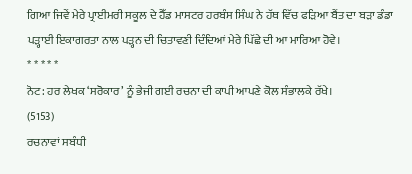ਗਿਆ ਜਿਵੇਂ ਮੇਰੇ ਪ੍ਰਾਈਮਰੀ ਸਕੂਲ ਦੇ ਹੈੱਡ ਮਾਸਟਰ ਹਰਬੰਸ ਸਿੰਘ ਨੇ ਹੱਥ ਵਿੱਚ ਫੜਿਆ ਬੈਂਤ ਦਾ ਬੜਾ ਡੰਡਾ ਪੜ੍ਹਾਈ ਇਕਾਗਰਤਾ ਨਾਲ ਪੜ੍ਹਨ ਦੀ ਚਿਤਾਵਣੀ ਦਿੰਦਿਆਂ ਮੇਰੇ ਪਿੱਛੇ ਦੀ ਆ ਮਾਰਿਆ ਹੋਵੇ।
* * * * *
ਨੋਟ: ਹਰ ਲੇਖਕ ‘ਸਰੋਕਾਰ’ ਨੂੰ ਭੇਜੀ ਗਈ ਰਚਨਾ ਦੀ ਕਾਪੀ ਆਪਣੇ ਕੋਲ ਸੰਭਾਲਕੇ ਰੱਖੇ।
(5153)
ਰਚਨਾਵਾਂ ਸਬੰਧੀ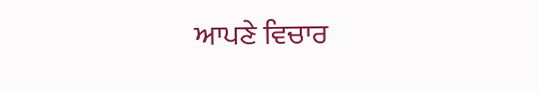ਆਪਣੇ ਵਿਚਾਰ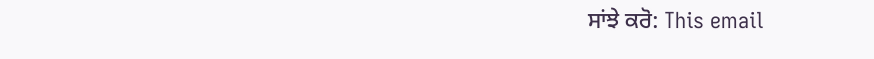ਸਾਂਝੇ ਕਰੋ: This email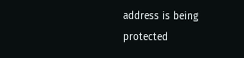address is being protected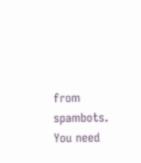from spambots. You need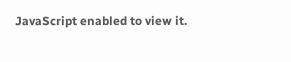JavaScript enabled to view it.